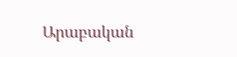Արաբական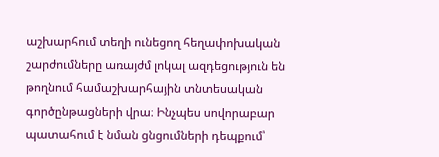աշխարհում տեղի ունեցող հեղափոխական շարժումները առայժմ լոկալ ազդեցություն են թողնում համաշխարհային տնտեսական գործընթացների վրա։ Ինչպես սովորաբար պատահում է նման ցնցումների դեպքում՝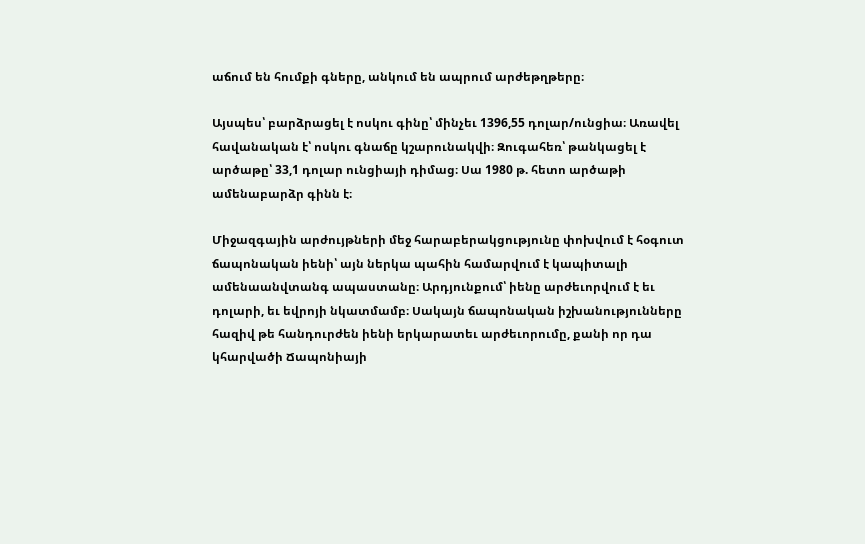աճում են հումքի գները, անկում են ապրում արժեթղթերը։

Այսպես՝ բարձրացել է ոսկու գինը՝ մինչեւ 1396,55 դոլար/ունցիա։ Առավել հավանական է՝ ոսկու գնաճը կշարունակվի։ Զուգահեռ՝ թանկացել է արծաթը՝ 33,1 դոլար ունցիայի դիմաց։ Սա 1980 թ. հետո արծաթի ամենաբարձր գինն է։

Միջազգային արժույթների մեջ հարաբերակցությունը փոխվում է հօգուտ ճապոնական իենի՝ այն ներկա պահին համարվում է կապիտալի ամենաանվտանգ ապաստանը։ Արդյունքում՝ իենը արժեւորվում է եւ դոլարի, եւ եվրոյի նկատմամբ։ Սակայն ճապոնական իշխանությունները հազիվ թե հանդուրժեն իենի երկարատեւ արժեւորումը, քանի որ դա կհարվածի Ճապոնիայի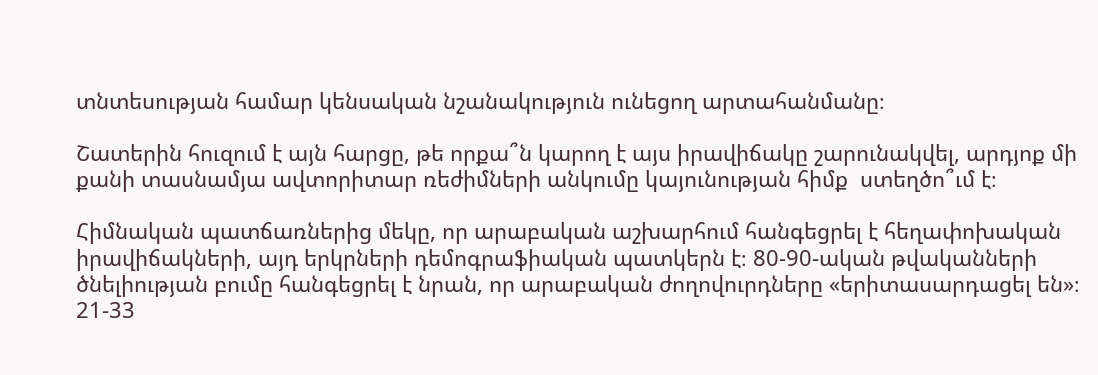տնտեսության համար կենսական նշանակություն ունեցող արտահանմանը։

Շատերին հուզում է այն հարցը, թե որքա՞ն կարող է այս իրավիճակը շարունակվել, արդյոք մի քանի տասնամյա ավտորիտար ռեժիմների անկումը կայունության հիմք  ստեղծո՞ւմ է։

Հիմնական պատճառներից մեկը, որ արաբական աշխարհում հանգեցրել է հեղափոխական իրավիճակների, այդ երկրների դեմոգրաֆիական պատկերն է։ 80-90-ական թվականների ծնելիության բումը հանգեցրել է նրան, որ արաբական ժողովուրդները «երիտասարդացել են»։ 21-33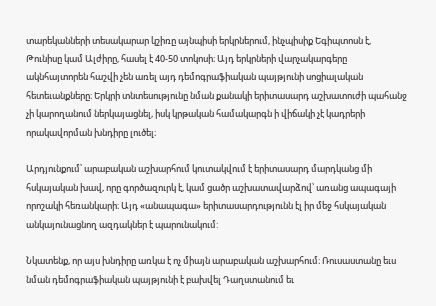տարեկանների տեսակարար կշիռը այնպիսի երկրներում, ինչպիսիք Եգիպտոսն է, Թունիսը կամ Ալժիրը, հասել է 40-50 տոկոսի։ Այդ երկրների վարչակարգերը ակնհայտորեն հաշվի չեն առել այդ դեմոգրաֆիական պայթյունի սոցիալական հետեւանքները։ Երկրի տնտեսությունը նման քանակի երիտասարդ աշխատուժի պահանջ չի կարողանում ներկայացնել, իսկ կրթական համակարգն ի վիճակի չէ կադրերի որակավորման խնդիրը լուծել։

Արդյունքում՝ արաբական աշխարհում կուտակվում է երիտասարդ մարդկանց մի հսկայական խավ, որը գործազուրկ է, կամ ցածր աշխատավարձով՝ առանց ապագայի որոշակի հեռանկարի։ Այդ «անապագա» երիտասարդությունն էլ իր մեջ հսկայական անկայունացնող ազդակներ է պարունակում:

Նկատենք, որ այս խնդիրը առկա է ոչ միայն արաբական աշխարհում։ Ռուսաստանը եւս նման դեմոգրաֆիական պայթյունի է բախվել Դաղստանում եւ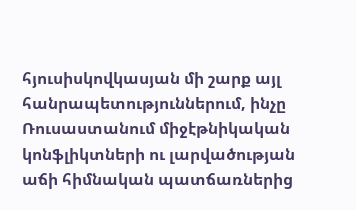հյուսիսկովկասյան մի շարք այլ հանրապետություններում, ինչը Ռուսաստանում միջէթնիկական կոնֆլիկտների ու լարվածության աճի հիմնական պատճառներից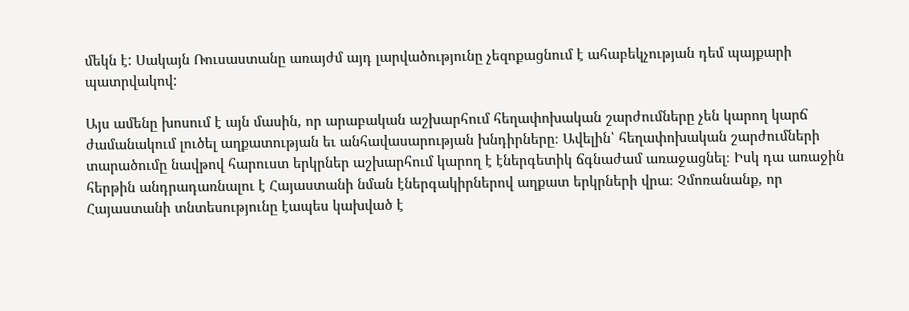մեկն է: Սակայն Ռուսաստանը առայժմ այդ լարվածությունը չեզոքացնում է ահաբեկչության դեմ պայքարի պատրվակով:

Այս ամենը խոսում է այն մասին, որ արաբական աշխարհում հեղափոխական շարժումները չեն կարող կարճ ժամանակում լուծել աղքատության եւ անհավասարության խնդիրները։ Ավելին՝ հեղափոխական շարժումների տարածումը նավթով հարուստ երկրներ աշխարհում կարող է էներգետիկ ճգնաժամ առաջացնել։ Իսկ դա առաջին հերթին անդրադառնալու է Հայաստանի նման էներգակիրներով աղքատ երկրների վրա։ Չմոռանանք, որ Հայաստանի տնտեսությունը էապես կախված է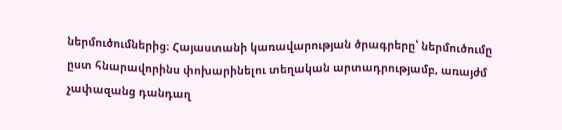ներմուծումներից։ Հայաստանի կառավարության ծրագրերը՝ ներմուծումը ըստ հնարավորինս փոխարինելու տեղական արտադրությամբ, առայժմ չափազանց դանդաղ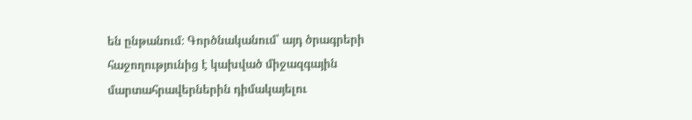են ընթանում։ Գործնականում՝ այդ ծրագրերի հաջողությունից է կախված միջազգային մարտահրավերներին դիմակայելու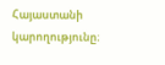Հայաստանի կարողությունը։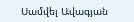Սամվել Ավագյան